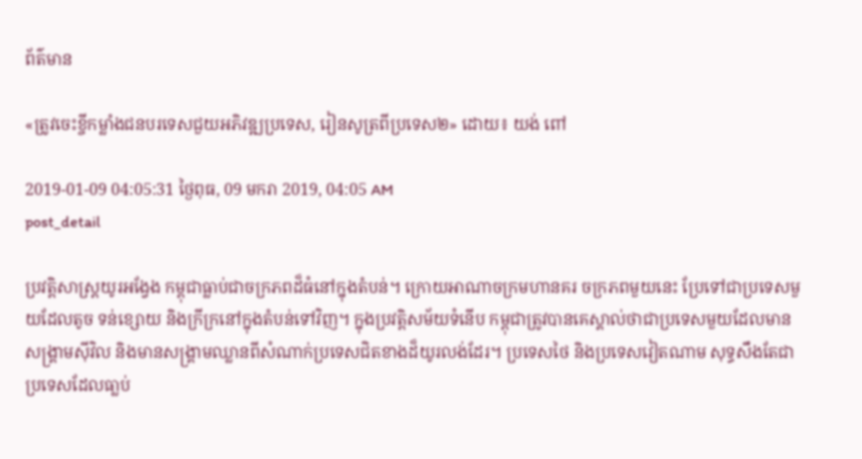ព័ត៌មាន

«ត្រូវចេះខ្ចីកម្លាំងជនបរទេសជួយអភិវឌ្ឍប្រទេស, រៀនសូត្រពីប្រទេស២» ដោយ៖ យង់ ពៅ

2019-01-09 04:05:31 ថ្ងៃពុធ, 09 មករា 2019, 04:05 AM
post_detail

ប្រវត្តិសាស្ត្រយូរអង្វែង កម្ពុជាធ្លាប់ជាចក្រភពដ៏ធំនៅក្នុងតំបន់។ ក្រោយអាណាចក្រមហានគរ ចក្រភពមួយនេះ ប្រែទៅជាប្រទេសមួយដែលតូច ទន់ខ្សោយ និងក្រីក្រនៅក្នុងតំបន់ទៅវិញ។ ក្នុងប្រវត្តិសម័យទំនើប កម្ពុជាត្រូវបានគេស្គាល់ថាជាប្រទេសមួយដែលមានសង្គ្រាមស៊ីវិល និងមានសង្គ្រាមឈ្លានពីសំណាក់ប្រទេសជិតខាងដ៏យូរលង់ដែរ។ ប្រទេសថៃ និងប្រទេសវៀតណាម សុទ្ធសឹងតែជាប្រទេសដែលធា្លប់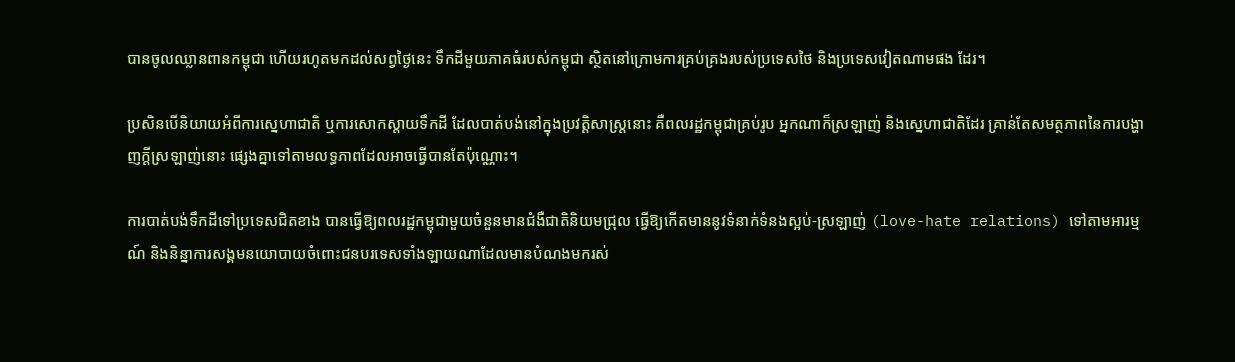បានចូលឈ្លានពានកម្ពុជា ហើយរហូតមកដល់សព្វថ្ងៃនេះ ទឹកដីមួយភាគធំរបស់កម្ពុជា ស្ថិតនៅក្រោមការគ្រប់គ្រងរបស់ប្រទេសថៃ និងប្រទេសវៀតណាមផង ដែរ។

ប្រសិនបើនិយាយអំពីការស្នេហាជាតិ ឬការសោកស្តាយទឹកដី ដែលបាត់បង់នៅក្នុងប្រវត្តិសាស្ត្រនោះ គឺពលរដ្ឋកម្ពុជាគ្រប់រូប អ្នកណាក៏ស្រឡាញ់ និងស្នេហាជាតិដែរ គ្រាន់តែសមត្ថភាពនៃការបង្ហាញក្តីស្រឡាញ់នោះ ផ្សេងគ្នាទៅតាមលទ្ធភាពដែលអាចធ្វើបានតែប៉ុណ្ណោះ។

ការបាត់បង់ទឹកដីទៅប្រទេសជិតខាង បានធ្វើឱ្យពលរដ្ឋកម្ពុជាមួយចំនួនមានជំងឺជាតិនិយមជ្រុល ធ្វើឱ្យកើតមាននូវទំនាក់ទំនងស្អប់-ស្រឡាញ់ (love-hate relations) ទៅតាមអារម្មណ៍ និងនិន្នាការសង្គមនយោបាយចំពោះជនបរទេសទាំងឡាយណាដែលមានបំណងមករស់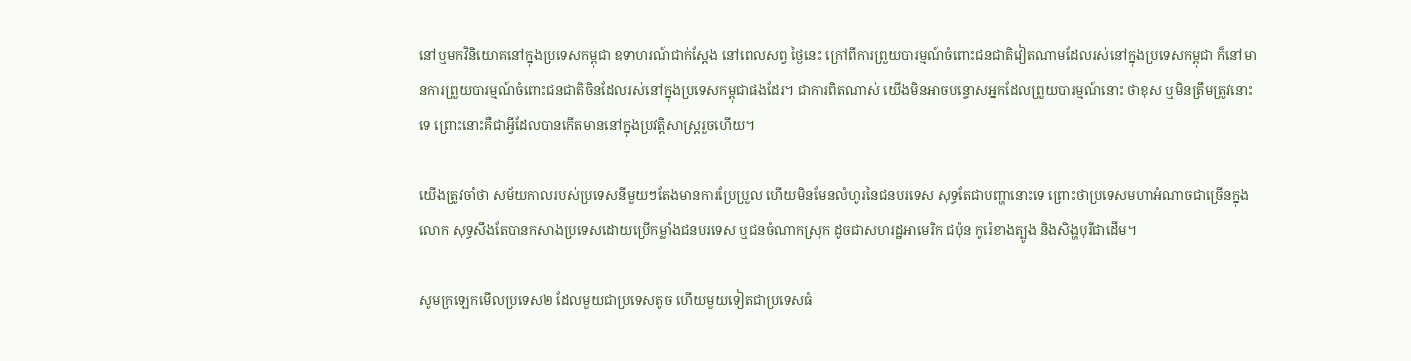នៅឬមកវិនិយោគនៅក្នុងប្រទេសកម្ពុជា ឧទាហរណ៍ជាក់ស្តែង នៅពេលសព្វ ថ្ងៃនេះ ក្រៅពីការព្រួយបារម្មណ៍ចំពោះជនជាតិវៀតណាមដែលរស់នៅក្នុងប្រទេសកម្ពុជា ក៏នៅមានការព្រួយបារម្មណ៍ចំពោះជនជាតិចិនដែលរស់នៅក្នុងប្រទេសកម្ពុជាផងដែរ។ ជាការពិតណាស់ យើងមិនអាចបន្ទោសអ្នកដែលព្រួយបារម្មណ៍នោះ ថាខុស ឬមិនត្រឹមត្រូវនោះទេ ព្រោះនោះគឺជាអ្វីដែលបានកើតមាននៅក្នុងប្រវត្តិសាស្ត្ររួចហើយ។

យើងត្រូវចាំថា សម័យកាលរបស់ប្រទេសនីមួយៗតែងមានការប្រែប្រួល ហើយមិនមែនលំហូរនៃជនបរទេស សុទ្ធតែជាបញ្ហានោះទេ ព្រោះថាប្រទេសមហាអំណាចជាច្រើនក្នុងលោក សុទ្ធសឹងតែបានកសាងប្រទេសដោយប្រើកម្លាំងជនបរទេស ឬជនចំណាកស្រុក ដូចជាសហរដ្ឋអាមេរិក ជប៉ុន កូរ៉េខាងត្បូង និងសិង្ហបុរីជាដើម។

សូមក្រឡេកមើលប្រទេស២ ដែលមួយជាប្រទេសតូច ហើយមួយទៀតជាប្រទេសធំ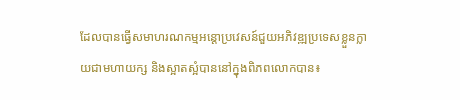ដែលបានធ្វើសមាហរណកម្មអន្តោប្រវេសន៍ជួយអភិវឌ្ឍប្រទេសខ្លួនក្លាយជាមហាយក្ស និងស្អាតស្អំបាននៅក្នុងពិភពលោកបាន៖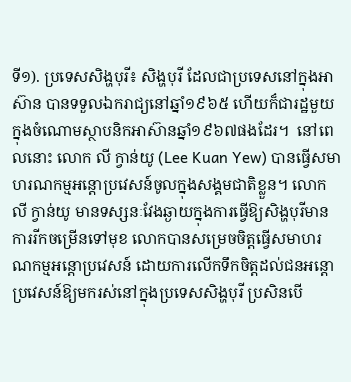ទី១). ប្រទេសសិង្ហបុរី៖ សិង្ហបុរី ដែលជាប្រទេសនៅក្នុងអាស៊ាន បានទទួលឯករាជ្យនៅឆ្នាំ១៩៦៥ ហើយក៏ជារដ្ឋមួយក្នុងចំណោមស្ថាបនិកអាស៊ានឆ្នាំ១៩៦៧ផងដែរ។  នៅពេលនោះ លោក លី ក្វាន់យូ (Lee Kuan Yew) បានធ្វើសមា ហរណកម្មអន្តោប្រវេសន៍ចូលក្នុងសង្គមជាតិខ្លួន។ លោក លី ក្វាន់យូ មានទស្សនៈវែងឆ្ងាយក្នុងការធ្វើឱ្យសិង្ហបុរីមានការរីកចម្រើនទៅមុខ លោកបានសម្រេចចិត្តធ្វើសមាហរណកម្មអន្តោប្រវេសន៍ ដោយការលើកទឹកចិត្តដល់ជនអន្តោប្រវេសន៍ឱ្យមករស់នៅក្នុងប្រទេសសិង្ហបុរី ប្រសិនបើ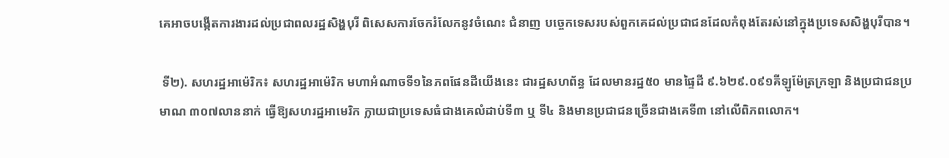គេអាចបង្កើតការងារដល់ប្រជាពលរដ្ឋសិង្ហបុរី ពិសេសការចែករំលែកនូវចំណេះ ជំនាញ បច្ចេកទេសរបស់ពួកគេដល់ប្រជាជនដែលកំពុងតែរស់នៅក្នុងប្រទេសសិង្ហបុរីបាន។

 ទី២). សហរដ្ឋអាម៉េរិក៖ សហរដ្ឋអាម៉េរិក មហាអំណាចទី១នៃភពផែនដីយើងនេះ ជារដ្ឋសហព័ន្ធ ដែលមានរដ្ឋ៥០ មានផ្ទៃដី ៩.៦២៩.០៩១គីឡូម៉ែត្រក្រឡា និងប្រជាជនប្រមាណ ៣០៧លាននាក់ ធ្វើឱ្យសហរដ្ឋអាមេរិក ក្លាយជាប្រទេសធំជាងគេលំដាប់ទី៣ ឬ ទី៤ និងមានប្រជាជនច្រើនជាងគេទី៣ នៅលើពិភពលោក។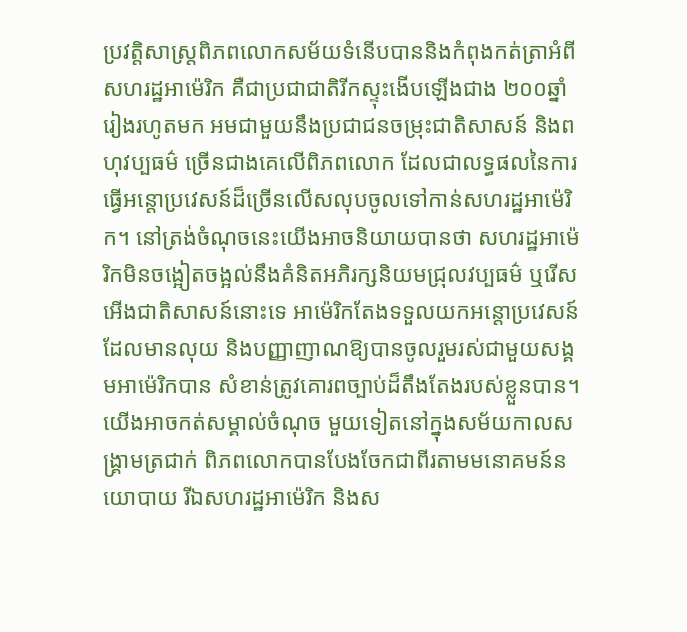ប្រវត្តិសាស្ត្រពិភពលោកសម័យទំនើបបាននិងកំពុងកត់ត្រាអំពី សហរដ្ឋអាម៉េរិក គឺជាប្រជាជាតិរីកស្ទុះងើបឡើងជាង ២០០ឆ្នាំរៀងរហូតមក អមជាមួយនឹងប្រជាជនចម្រុះជាតិសាសន៍ និងពហុវប្បធម៌ ច្រើនជាងគេលើពិភពលោក ដែលជាលទ្ធផលនៃការធ្វើអន្តោប្រវេសន៍ដ៏ច្រើនលើសលុបចូលទៅកាន់សហរដ្ឋអាម៉េរិក។ នៅត្រង់ចំណុចនេះយើងអាចនិយាយបានថា សហរដ្ឋអាម៉េរិកមិនចង្អៀតចង្អល់នឹងគំនិតអភិរក្សនិយមជ្រុលវប្បធម៌ ឬរើសអើងជាតិសាសន៍នោះទេ អាម៉េរិកតែងទទួលយកអន្តោប្រវេសន៍ដែលមានលុយ និងបញ្ញាញាណឱ្យបានចូលរួមរស់ជាមួយសង្គមអាម៉េរិកបាន សំខាន់ត្រូវគោរពច្បាប់ដ៏តឹងតែងរបស់ខ្លួនបាន។ យើងអាចកត់សម្គាល់ចំណុច មួយទៀតនៅក្នុងសម័យកាលសង្គ្រាមត្រជាក់ ពិភពលោកបានបែងចែកជាពីរតាមមនោគមន៍នយោបាយ រីឯសហរដ្ឋអាម៉េរិក និងស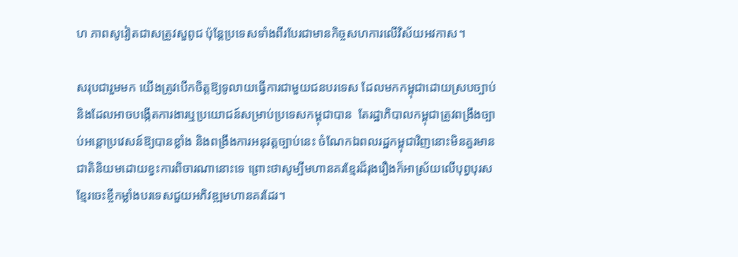ហ ភាពសូវៀតជាសត្រូវសួពូជ ប៉ុន្តែប្រទេសទាំងពីរបែរជាមានកិច្ចសហការលើវិស័យអវកាស។

សរុបជារួមមក យើងត្រូវបើកចិត្តឱ្យទូលាយធ្វើការជាមួយជនបរទេស ដែលមកកម្ពុជាដោយស្របច្បាប់ និងដែលអាចបង្កើតការងារឬប្រយោជន៍សម្រាប់ប្រទេសកម្ពុជាបាន  តែរដ្ឋាភិបាលកម្ពុជាត្រូវពង្រឹងច្បាប់អន្តោប្រវេសន៍ឱ្យបានខ្លាំង និងពង្រឹងការអនុវត្តច្បាប់នេះ ចំណែកឯពលរដ្ឋកម្ពុជាវិញនោះមិនគួរមានជាតិនិយមដោយខ្វះការពិចារណានោះទេ ព្រោះថាសូម្បីមហានគរខ្មែរដ៏រុងរឿងក៏អាស្រ័យលើបុព្វបុរសខ្មែរចេះខ្ចីកម្លាំងបរទេសជួយអភិវឌ្ឍមហានគរដែរ។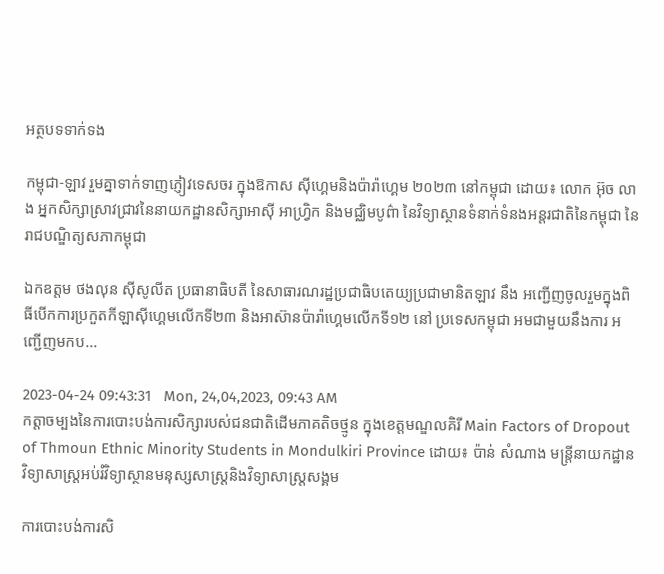អត្ថបទទាក់ទង

កម្ពុជា-ឡាវ រួមគ្នាទាក់ទាញភ្ញៀវទេសចរ ក្នុងឱកាស ស៊ីហ្គេមនិងប៉ារ៉ាហ្គេម ២០២៣ នៅកម្ពុជា ដោយ៖ លោក អ៊ុច លាង អ្នកសិក្សាស្រាវជ្រាវនៃនាយកដ្ឋានសិក្សាអាស៊ី អាហ្វ្រិក និងមជ្ឈិមបូព៌ា នៃវិទ្យាស្ថានទំនាក់ទំនងអន្តរជាតិនៃកម្ពុជា នៃរាជបណ្ឌិត្យសភាកម្ពុជា

ឯកឧត្តម ថងលុន ស៊ីសូលីត ប្រធានាធិបតី នៃសាធារណរដ្ឋប្រជាធិបតេយ្យប្រជាមានិតឡាវ នឹង អញ្ជើញចូលរួមក្នុងពិធីបើកការប្រកួតកីឡាស៊ីហ្គេមលើកទី២៣ និងអាស៊ានប៉ារ៉ាហ្គេមលើកទី១២ នៅ ប្រទេសកម្ពុជា អមជាមួយនឹងការ អញ្ជើញមកប...

2023-04-24 09:43:31   Mon, 24,04,2023, 09:43 AM
កត្ដាចម្បងនៃការបោះបង់ការសិក្សារបស់ជនជាតិដើមភាគតិចថ្មូន ក្នុងខេត្តមណ្ឌលគិរី Main Factors of Dropout of Thmoun Ethnic Minority Students in Mondulkiri Province ដោយ៖ ប៉ាន់ សំណាង មន្ដ្រីនាយកដ្ឋានវិទ្យាសាស្ដ្រអប់រំវិទ្យាស្ថានមនុស្សសាស្ដ្រនិងវិទ្យាសាស្ដ្រសង្គម

ការបោះបង់ការសិ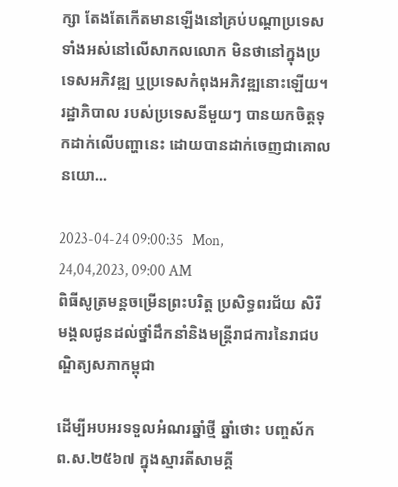ក្សា តែងតែកើតមានឡើងនៅគ្រប់បណ្តាប្រទេសទាំងអស់នៅលើសាកលលោក មិនថានៅក្នុងប្រទេសអភិវឌ្ឍ ឬប្រទេសកំពុងអភិវឌ្ឍនោះឡើយ។ រដ្ឋាភិបាល របស់ប្រទេសនីមួយៗ បានយកចិត្តទុកដាក់លើបញ្ហានេះ ដោយបានដាក់ចេញជាគោលនយោ...

2023-04-24 09:00:35   Mon, 24,04,2023, 09:00 AM
ពិធីសូត្រមន្តចម្រើនព្រះបរិត្ត ប្រសិទ្ធពរជ័យ សិរីមង្គលជូនដល់ថ្នាំដឹកនាំនិងមន្ត្រីរាជការនៃរាជបណ្ឌិត្យសភាកម្ពុជា

ដើម្បីអបអរទទួលអំណរឆ្នាំថ្មី ឆ្នាំថោះ បញ្ចស័ក ព.ស.២៥៦៧ ក្នុងស្មារតីសាមគ្គី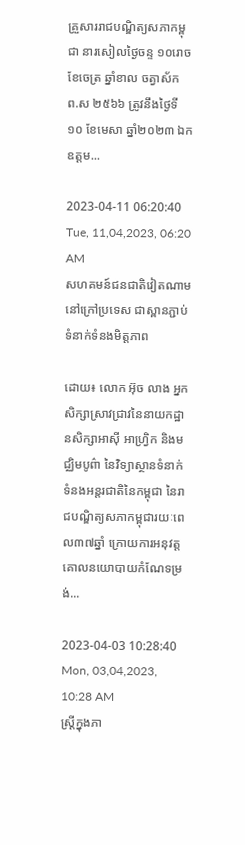គ្រួសាររាជបណ្ឌិត្យសភាកម្ពុជា នារសៀលថ្ងៃចន្ទ ១០រោច ខែចេត្រ ឆ្នាំខាល ចត្វាស័ក ព.ស ២៥៦៦ ត្រូវនឹងថ្ងៃទី១០ ខែមេសា ឆ្នាំ២០២៣ ឯកឧត្តម...

2023-04-11 06:20:40   Tue, 11,04,2023, 06:20 AM
សហគមន៍ជនជាតិវៀតណាមនៅក្រៅប្រទេស ជាស្ពានភ្ជាប់ទំនាក់ទំនងមិត្តភាព

ដោយ៖ លោក អ៊ុច លាង អ្នកសិក្សាស្រាវជ្រាវនៃនាយកដ្ឋានសិក្សាអាស៊ី អាហ្វ្រិក និងមជ្ឈិមបូព៌ា នៃវិទ្យាស្ថានទំនាក់ទំនងអន្តរជាតិនៃកម្ពុជា នៃរាជបណ្ឌិត្យសភាកម្ពុជារយៈពេល៣៧ឆ្នាំ ក្រោយការអនុវត្តគោលនយោបាយកំណែទម្រង់...

2023-04-03 10:28:40   Mon, 03,04,2023, 10:28 AM
ស្រ្តីក្នុងភា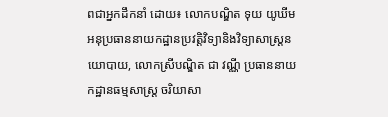ពជាអ្នកដឹកនាំ ដោយ៖ លោកបណ្ឌិត ទុយ យូឃីម អនុប្រធាននាយកដ្ឋានប្រវត្តិវិទ្យានិងវិទ្យាសាស្រ្តនយោបាយ, លោកស្រីបណ្ឌិត ជា វណ្ណី ប្រធាននាយកដ្ឋានធម្មសាស្រ្ត ចរិយាសា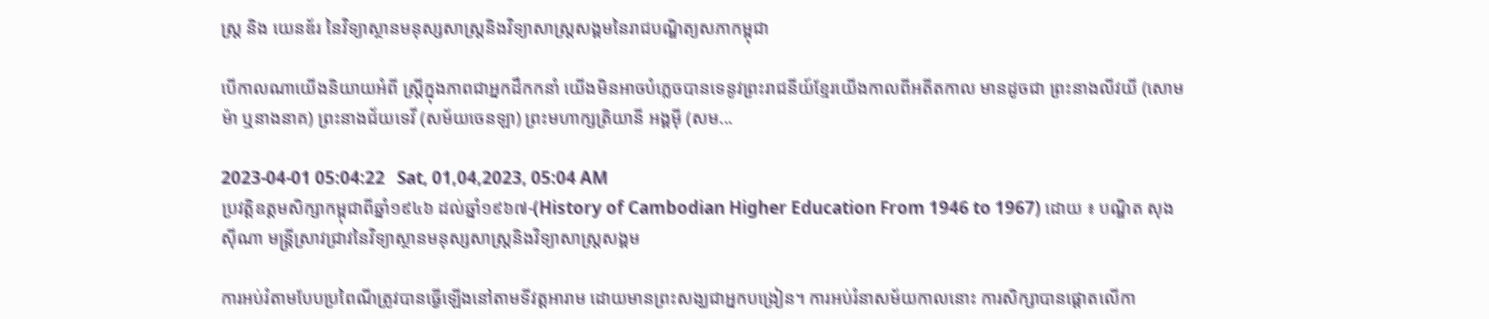ស្រ្ត និង យេនឌ័រ នៃវិទ្យាស្ថានមនុស្សសាស្រ្តនិងវិទ្យាសាស្រ្តសង្គមនៃរាជបណ្ឌិត្យសភាកម្ពុជា

បើកាលណាយើងនិយាយអំពី ស្រ្តីក្នុងភាពជាអ្នកដឹកកនាំ យើងមិនអាចបំភ្លេចបានទេនូវព្រះរាជនីយ៍ខ្មែរយើងកាលពីអតីតកាល មានដូចជា ព្រះនាងលីវយី (សោមម៉ា ឬនាងនាគ) ព្រះនាងជ័យទេវី (សម័យចេនឡា) ព្រះមហាក្សត្រិយានី អង្គម៉ី (សម...

2023-04-01 05:04:22   Sat, 01,04,2023, 05:04 AM
ប្រវត្តិឧត្តមសិក្សាកម្ពុជាពីឆ្នាំ១៩៤៦ ដល់ឆ្នាំ១៩៦៧-(History of Cambodian Higher Education From 1946 to 1967) ដោយ ៖ បណ្ឌិត សុង ស៊ីណា មន្ត្រីស្រាវជ្រាវនៃវិទ្យាស្ថានមនុស្សសាស្ត្រនិងវិទ្យាសាស្ត្រសង្គម

ការអប់រំតាមបែបប្រពៃណីត្រូវបានធ្វើឡើងនៅតាមទីវត្តអារាម ដោយមានព្រះសង្ឃជាអ្នកបង្រៀន។ ការអប់រំនាសម័យកាលនោះ ការសិក្សាបានផ្តោតលើកា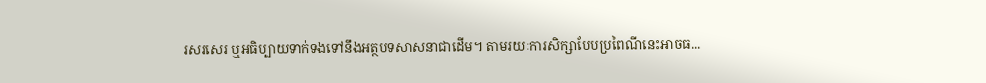រសរសេរ ឬអធិប្បាយទាក់ទងទៅនឹងអត្ថបទសាសនាជាដើម។ តាមរយៈការសិក្សាបែបប្រពៃណីនេះអាចធ...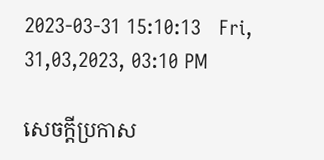2023-03-31 15:10:13   Fri, 31,03,2023, 03:10 PM

សេចក្តីប្រកាស